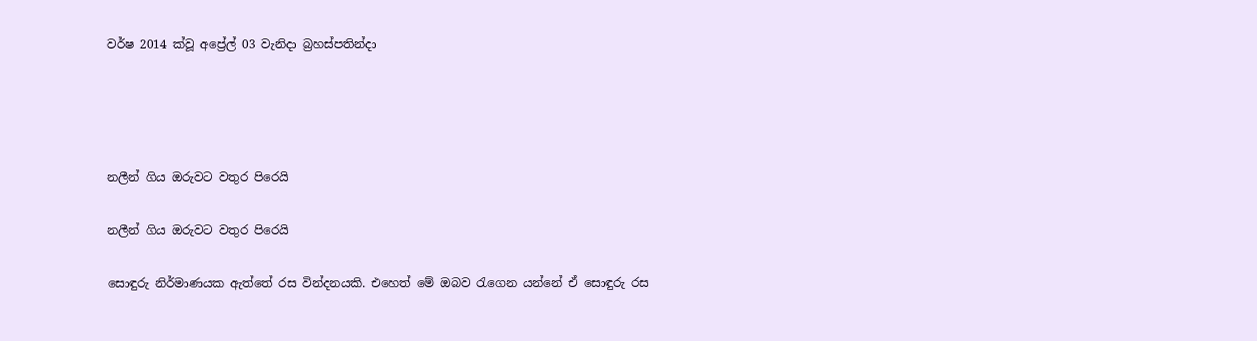වර්ෂ 2014 ක්වූ අප්‍රේල් 03 වැනිදා බ්‍රහස්පතින්දා




නලීන් ගිය ඔරුවට වතුර පිරෙයි

නලීන් ගිය ඔරුවට වතුර පිරෙයි

සොඳුරු නිර්මාණයක ඇත්තේ රස වින්දනයකි. එහෙත් මේ ඔබව රැගෙන යන්නේ ඒ සොඳුරු රස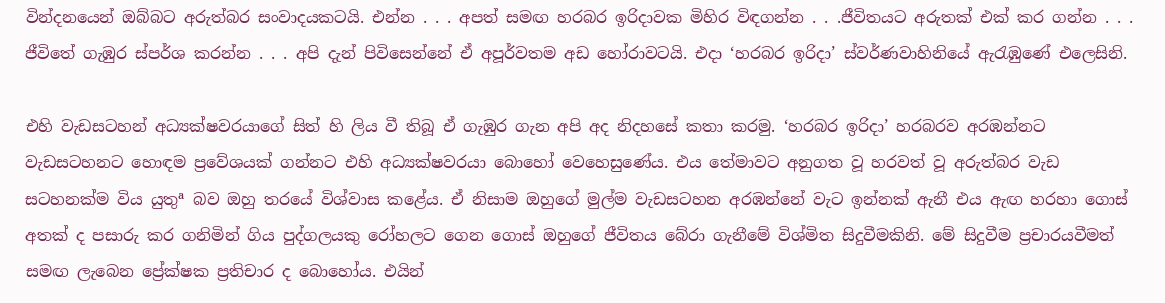වින්දනයෙන් ඔබ්බට අරුත්බර සංවාදයකටයි. එන්න . . . අපත් සමඟ හරබර ඉරිදාවක මිහිර විඳගන්න . . .ජීවිතයට අරුතක් එක් කර ගන්න . . . ජීවිතේ ගැඹුර ස්පර්ශ කරන්න . . . අපි දැන් පිවිසෙන්නේ ඒ අපූර්වතම අඩ හෝරාවටයි. එදා ‘හරබර ඉරිදා’ ස්වර්ණවාහිනියේ ඇරැඹුණේ එලෙසිනි.

එහි වැඩසටහන් අධ්‍යක්ෂවරයාගේ සිත් හි ලිය වී තිබූ ඒ ගැඹුර ගැන අපි අද නිදහසේ කතා කරමු. ‘හරබර ඉරිදා’ හරබරව අරඹන්නට වැඩසටහනට හොඳම ප්‍රවේශයක් ගන්නට එහි අධ්‍යක්ෂවරයා බොහෝ වෙහෙසුණේය. එය තේමාවට අනුගත වූ හරවත් වූ අරුත්බර වැඩ සටහනක්ම විය යුතුª බව ඔහු තරයේ විශ්වාස කළේය. ඒ නිසාම ඔහුගේ මුල්ම වැඩසටහන අරඹන්නේ වැට ඉන්නක් ඇනී එය ඇඟ හරහා ගොස් අතක් ද පසාරු කර ගනිමින් ගිය පුද්ගලයකු රෝහලට ගෙන ගොස් ඔහුගේ ජීවිතය බේරා ගැනීමේ විශ්මිත සිදුවීමකිනි. මේ සිදුවීම ප්‍රචාරයවීමත් සමඟ ලැබෙන ප්‍රේක්ෂක ප්‍රතිචාර ද බොහෝය. එයින්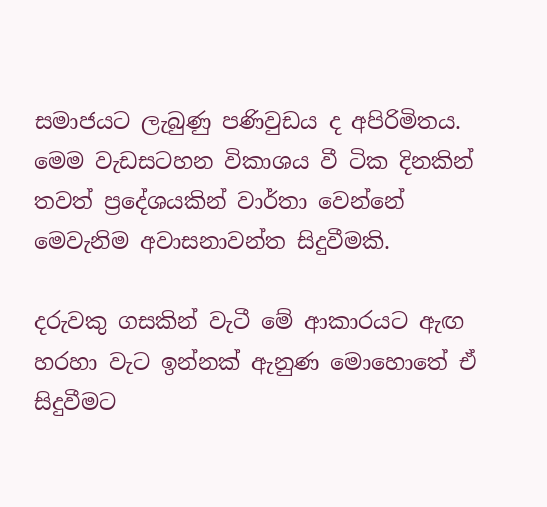සමාජයට ලැබුණු පණිවුඩය ද අපිරිමිතය. මෙම වැඩසටහන විකාශය වී ටික දිනකින් තවත් ප්‍රදේශයකින් වාර්තා වෙන්නේ මෙවැනිම අවාසනාවන්ත සිදුවීමකි.

දරුවකු ගසකින් වැටී මේ ආකාරයට ඇඟ හරහා වැට ඉන්නක් ඇනුණ මොහොතේ ඒ සිදුවීමට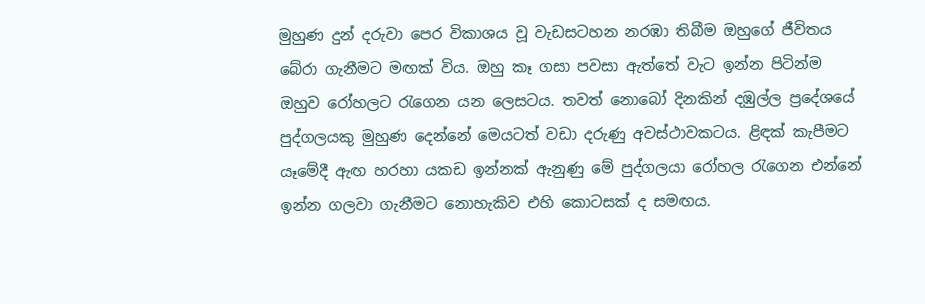මුහුණ දුන් දරුවා පෙර විකාශය වූ වැඩසටහන නරඹා තිබීම ඔහුගේ ජීවිතය බේරා ගැනීමට මඟක් විය. ඔහු කෑ ගසා පවසා ඇත්තේ වැට ඉන්න පිටින්ම ඔහුව රෝහලට රැගෙන යන ලෙසටය. තවත් නොබෝ දිනකින් දඹුල්ල ප්‍රදේශයේ පුද්ගලයකු මුහුණ දෙන්නේ මෙයටත් වඩා දරුණු අවස්ථාවකටය. ළිඳක් කැපීමට යෑමේදී ඇඟ හරහා යකඩ ඉන්නක් ඇනුණු මේ පුද්ගලයා රෝහල රැගෙන එන්නේ ඉන්න ගලවා ගැනීමට නොහැකිව එහි කොටසක් ද සමඟය.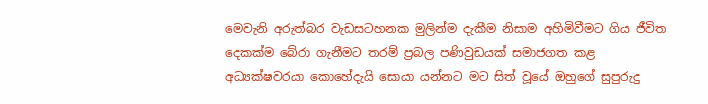මෙවැනි අරුත්බර වැඩසටහනක මුලින්ම දැකීම නිසාම අහිමිවීමට ගිය ජීවිත දෙකක්ම බේරා ගැනීමට තරම් ප්‍රබල පණිවුඩයක් සමාජගත කළ අධ්‍යක්ෂවරයා කොහේදැයි සොයා යන්නට මට සිත් වූයේ ඔහුගේ සුපුරුදු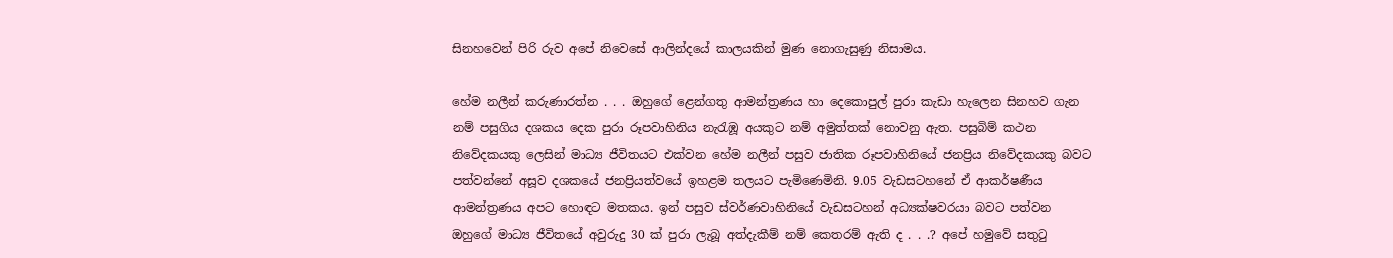සිනහවෙන් පිරි රුව අපේ නිවෙසේ ආලින්දයේ කාලයකින් මුණ නොගැසුණු නිසාමය.

හේම නලීන් කරුණාරත්න . . . ඔහුගේ ළෙන්ගතු ආමන්ත්‍රණය හා දෙකොපුල් පුරා කැඩා හැලෙන සිනහව ගැන නම් පසුගිය දශකය දෙක පුරා රූපවාහිනිය නැරැඹූ අයකුට නම් අමුත්තක් නොවනු ඇත. පසුබිම් කථන නිවේදකයකු ලෙසින් මාධ්‍ය ජීවිතයට එක්වන හේම නලීන් පසුව ජාතික රූපවාහිනියේ ජනප්‍රිය නිවේදකයකු බවට පත්වන්නේ අසූව දශකයේ ජනප්‍රියත්වයේ ඉහළම තලයට පැමිණෙමිනි. 9.05 වැඩසටහනේ ඒ ආකර්ෂණීය ආමන්ත්‍රණය අපට හොඳට මතකය. ඉන් පසුව ස්වර්ණවාහිනියේ වැඩසටහන් අධ්‍යක්ෂවරයා බවට පත්වන ඔහුගේ මාධ්‍ය ජීවිතයේ අවුරුදු 30 ක් පුරා ලැබූ අත්දැකීම් නම් කෙතරම් ඇති ද . . .? අපේ හමුවේ සතුටු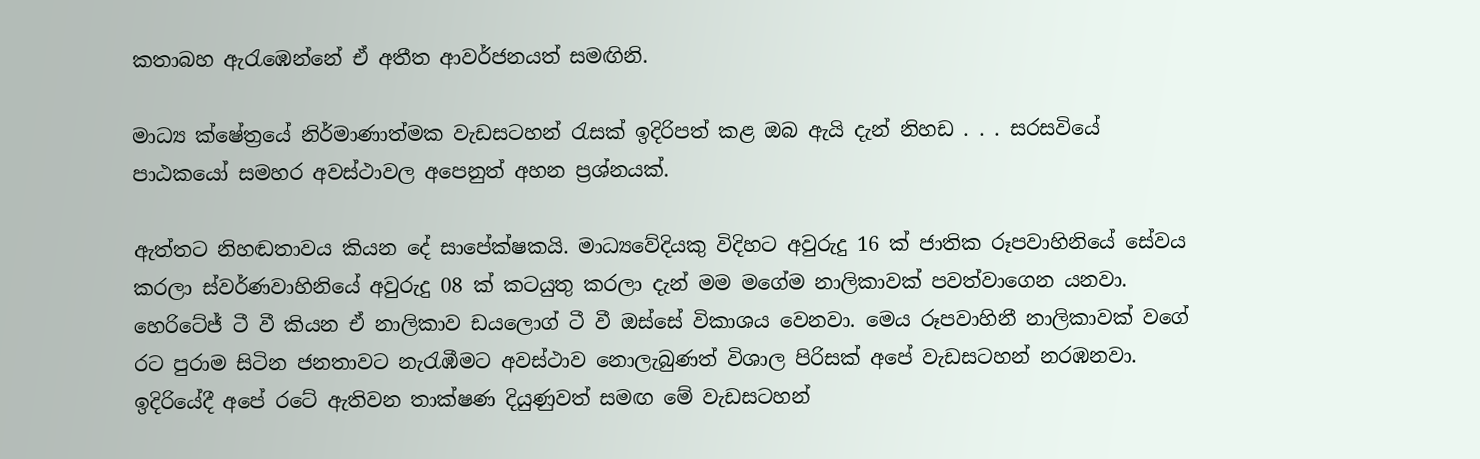කතාබහ ඇරැඹෙන්නේ ඒ අතීත ආවර්ජනයත් සමඟිනි.

මාධ්‍ය ක්ෂේත්‍රයේ නිර්මාණාත්මක වැඩසටහන් රැසක් ඉදිරිපත් කළ ඔබ ඇයි දැන් නිහඩ . . . සරසවියේ පාඨකයෝ සමහර අවස්ථාවල අපෙනුත් අහන ප්‍රශ්නයක්.

ඇත්තට නිහඬතාවය කියන දේ සාපේක්ෂකයි. මාධ්‍යවේදියකු විදිහට අවුරුදු 16 ක් ජාතික රූපවාහිනියේ සේවය කරලා ස්වර්ණවාහිනියේ අවුරුදු 08 ක් කටයුතු කරලා දැන් මම මගේම නාලිකාවක් පවත්වාගෙන යනවා. හෙරිටේජ් ටී වී කියන ඒ නාලිකාව ඩයලොග් ටී වී ඔස්සේ විකාශය වෙනවා. මෙය රූපවාහිනී නාලිකාවක් වගේ රට පුරාම සිටින ජනතාවට නැරැඹීමට අවස්ථාව නොලැබුණත් විශාල පිරිසක් අපේ වැඩසටහන් නරඹනවා. ඉදිරියේදී අපේ රටේ ඇතිවන තාක්ෂණ දියුණුවත් සමඟ මේ වැඩසටහන්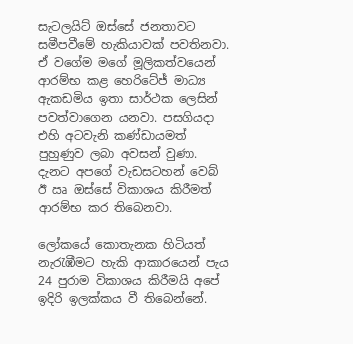සැටලයිට් ඔස්සේ ජනතාවට සමීපවීමේ හැකියාවක් පවතිනවා. ඒ වගේම මගේ මූලිකත්වයෙන් ආරම්භ කළ හෙරිටේජ් මාධ්‍ය ඇකඩමිය ඉතා සාර්ථක ලෙසින් පවත්වාගෙන යනවා. පසගියදා එහි අටවැනි කණ්ඩායමත් පුහුණුව ලබා අවසන් වුණා. දැනට අපගේ වැඩසටහන් වෙබ් ඊ ඍ ඔස්සේ විකාශය කිරීමත් ආරම්භ කර තිබෙනවා.

ලෝකයේ කොතැනක හිටියත් නැරැඹීමට හැකි ආකාරයෙන් පැය 24 පුරාම විකාශය කිරීමයි අපේ ඉදිරි ඉලක්කය වී තිබෙන්නේ.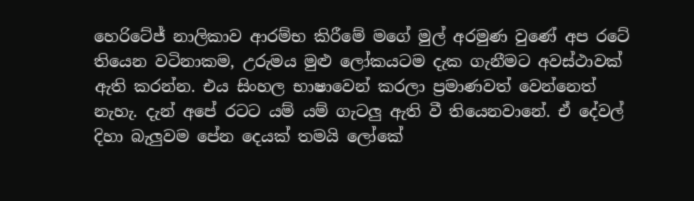හෙරිටේජ් නාලිකාව ආරම්භ කිරීමේ මගේ මුල් අරමුණ වුණේ අප රටේ තියෙන වටිනාකම, උරුමය මුළු ලෝකයටම දැක ගැනීමට අවස්ථාවක් ඇති කරන්න. එය සිංහල භාෂාවෙන් කරලා ප්‍රමාණවත් වෙන්නෙත් නැහැ. දැන් අපේ රටට යම් යම් ගැටලු ඇති වී තියෙනවානේ. ඒ දේවල් දිහා බැලුවම පේන දෙයක් තමයි ලෝකේ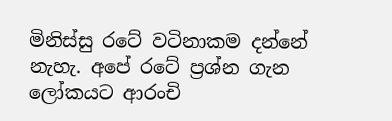මිනිස්සු රටේ වටිනාකම දන්නේ නැහැ. අපේ රටේ ප්‍රශ්න ගැන ලෝකයට ආරංචි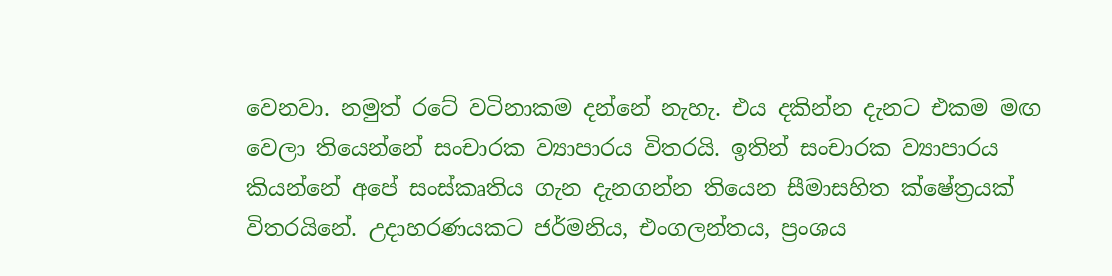වෙනවා. නමුත් රටේ වටිනාකම දන්නේ නැහැ. එය දකින්න දැනට එකම මඟ වෙලා තියෙන්නේ සංචාරක ව්‍යාපාරය විතරයි. ඉතින් සංචාරක ව්‍යාපාරය කියන්නේ අපේ සංස්කෘතිය ගැන දැනගන්න තියෙන සීමාසහිත ක්ෂේත්‍රයක් විතරයිනේ. උදාහරණයකට ජර්මනිය, එංගලන්තය, ප්‍රංශය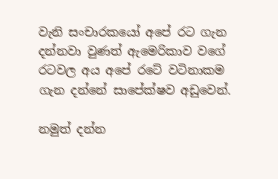වැනි සංචාරකයෝ අපේ රට ගැන දන්නවා වුණත් ඇමෙරිකාව වගේ රටවල අය අපේ රටේ වටිනාකම ගැන දන්නේ සාපේක්ෂව අඩුවෙන්.

නමුත් දන්න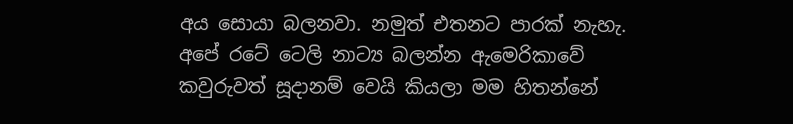අය සොයා බලනවා. නමුත් එතනට පාරක් නැහැ. අපේ රටේ ටෙලි නාට්‍ය බලන්න ඇමෙරිකාවේ කවුරුවත් සූදානම් වෙයි කියලා මම හිතන්නේ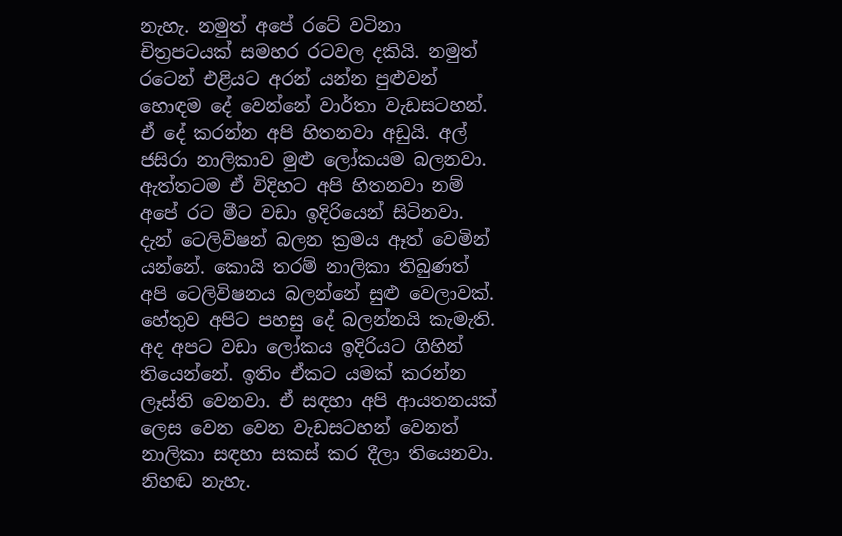නැහැ. නමුත් අපේ රටේ වටිනා චිත්‍රපටයක් සමහර රටවල දකියි. නමුත් රටෙන් එළියට අරන් යන්න පුළුවන් හොඳම දේ වෙන්නේ වාර්තා වැඩසටහන්. ඒ දේ කරන්න අපි හිතනවා අඩුයි. අල් ජසිරා නාලිකාව මුළු ලෝකයම බලනවා. ඇත්තටම ඒ විදිහට අපි හිතනවා නම් අපේ රට මීට වඩා ඉදිරියෙන් සිටිනවා. දැන් ටෙලිවිෂන් බලන ක්‍රමය ඈත් වෙමින් යන්නේ. කොයි තරම් නාලිකා තිබුණත් අපි ටෙලිවිෂනය බලන්නේ සුළු වෙලාවක්. හේතුව අපිට පහසු දේ බලන්නයි කැමැති. අද අපට වඩා ලෝකය ඉදිරියට ගිහින් තියෙන්නේ. ඉතිං ඒකට යමක් කරන්න ලෑස්ති වෙනවා. ඒ සඳහා අපි ආයතනයක් ලෙස වෙන වෙන වැඩසටහන් වෙනත් නාලිකා සඳහා සකස් කර දීලා තියෙනවා. නිහඬ නැහැ.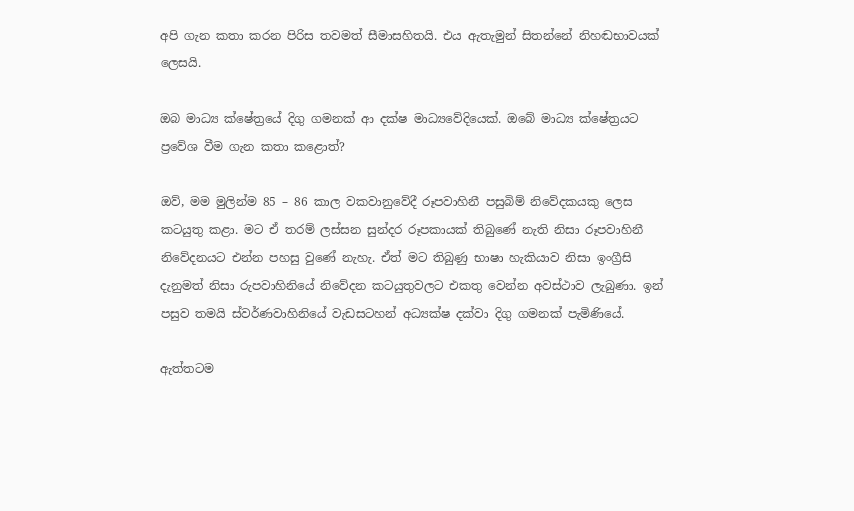අපි ගැන කතා කරන පිරිස තවමත් සීමාසහිතයි. එය ඇතැමුන් සිතන්නේ නිහඬභාවයක් ලෙසයි.

ඔබ මාධ්‍ය ක්ෂේත්‍රයේ දිගු ගමනක් ආ දක්ෂ මාධ්‍යවේදියෙක්. ඔබේ මාධ්‍ය ක්ෂේත්‍රයට ප්‍රවේශ වීම ගැන කතා කළොත්?

ඔව්, මම මුලින්ම 85 – 86 කාල වකවානුවේදී රූපවාහිනී පසුබිම් නිවේදකයකු ලෙස කටයුතු කළා. මට ඒ තරම් ලස්සන සුන්දර රූපකායක් තිබුණේ නැති නිසා රූපවාහිනී නිවේදනයට එන්න පහසු වුණේ නැහැ. ඒත් මට තිබුණු භාෂා හැකියාව නිසා ඉංග්‍රීසි දැනුමත් නිසා රුපවාහිනියේ නිවේදන කටයුතුවලට එකතු වෙන්න අවස්ථාව ලැබුණා. ඉන් පසුව තමයි ස්වර්ණවාහිනියේ වැඩසටහන් අධ්‍යක්ෂ දක්වා දිගු ගමනක් පැමිණියේ.

ඇත්තටම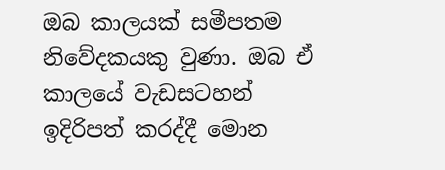ඔබ කාලයක් සමීපතම නිවේදකයකු වුණා. ඔබ ඒ කාලයේ වැඩසටහන් ඉදිරිපත් කරද්දී මොන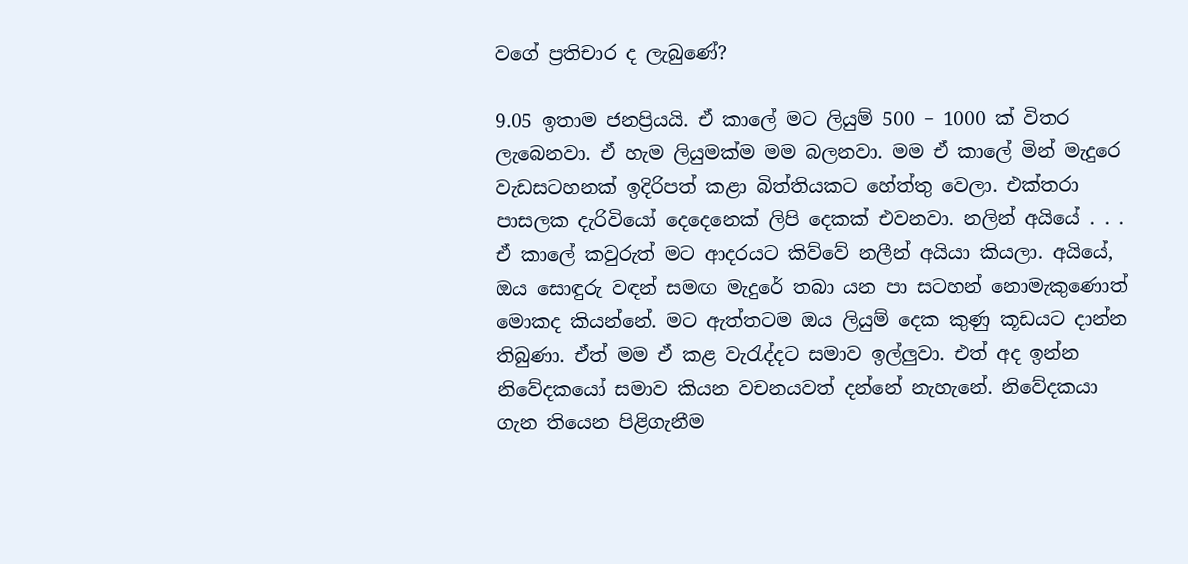වගේ ප්‍රතිචාර ද ලැබුණේ?

9.05 ඉතාම ජනප්‍රියයි. ඒ කාලේ මට ලියුම් 500 – 1000 ක් විතර ලැබෙනවා. ඒ හැම ලියුමක්ම මම බලනවා. මම ඒ කාලේ මින් මැදුරෙ වැඩසටහනක් ඉදිරිපත් කළා බිත්තියකට හේත්තු වෙලා. එක්තරා පාසලක දැරිවියෝ දෙදෙනෙක් ලිපි දෙකක් එවනවා. නලින් අයියේ . . . ඒ කාලේ කවුරුත් මට ආදරයට කිව්වේ නලීන් අයියා කියලා. අයියේ, ඔය සොඳුරු වඳන් සමඟ මැදුරේ තබා යන පා සටහන් නොමැකුණොත් මොකද කියන්නේ. මට ඇත්තටම ඔය ලියුම් දෙක කුණු කූඩයට දාන්න තිබුණා. ඒත් මම ඒ කළ වැරැද්දට සමාව ඉල්ලුවා. එත් අද ඉන්න නිවේදකයෝ සමාව කියන වචනයවත් දන්නේ නැහැනේ. නිවේදකයා ගැන තියෙන පිළිගැනීම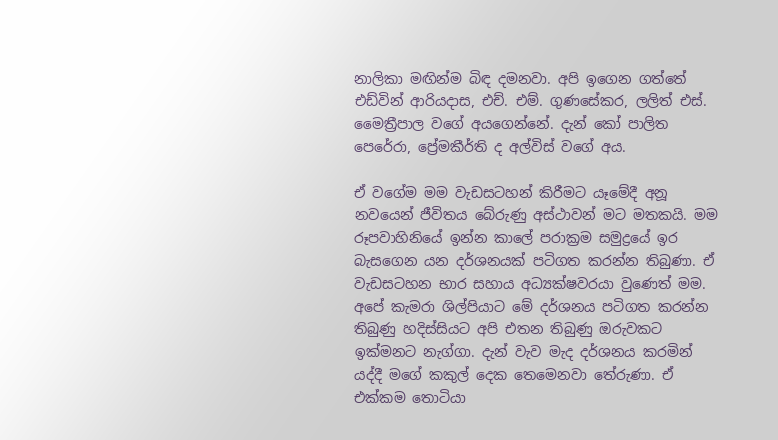නාලිකා මඟින්ම බිඳ දමනවා. අපි ඉගෙන ගත්තේ එඩ්වින් ආරියදාස, එච්. එම්. ගුණසේකර, ලලිත් එස්. මෛත්‍රීපාල වගේ අයගෙන්නේ. දැන් කෝ පාලිත පෙරේරා, ප්‍රේමකීර්ති ද අල්විස් වගේ අය.

ඒ වගේම මම වැඩසටහන් කිරීමට යෑමේදී අනූ නවයෙන් ජීවිතය බේරුණු අස්ථාවන් මට මතකයි. මම රූපවාහිනියේ ඉන්න කාලේ පරාක්‍රම සමුද්‍රයේ ඉර බැසගෙන යන දර්ශනයක් පටිගත කරන්න තිබුණා. ඒ වැඩසටහන භාර සහාය අධ්‍යක්ෂවරයා වුණෙත් මම. අපේ කැමරා ශිල්පියාට මේ දර්ශනය පටිගත කරන්න තිබුණු හදිස්සියට අපි එතන තිබුණු ඔරුවකට ඉක්මනට නැග්ගා. දැන් වැව මැද දර්ශනය කරමින් යද්දී මගේ කකුල් දෙක තෙමෙනවා තේරුණා. ඒ එක්කම තොටියා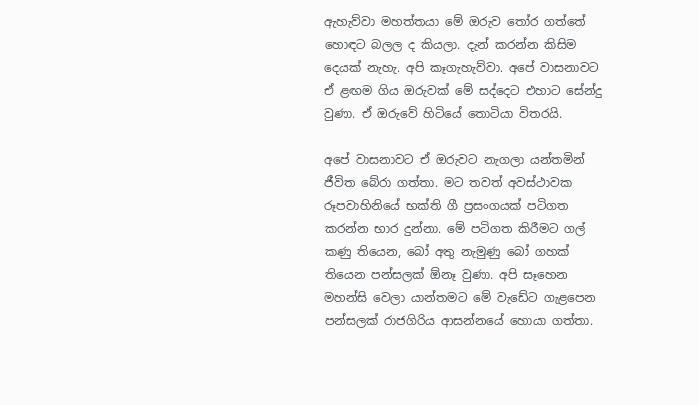ඇහැව්වා මහත්තයා මේ ඔරුව තෝර ගත්තේ හොඳට බලල ද කියලා. දැන් කරන්න කිසිම දෙයක් නැහැ. අපි කෑගැහැව්වා. අපේ වාසනාවට ඒ ළඟම ගිය ඔරුවක් මේ සද්දෙට එහාට සේන්දු වුණා. ඒ ඔරුවේ හිටියේ තොටියා විතරයි.

අපේ වාසනාවට ඒ ඔරුවට නැගලා යන්තමින් ජීවිත බේරා ගත්තා. මට තවත් අවස්ථාවක රූපවාහිනියේ භක්ති ගී ප්‍රසංගයක් පටිගත කරන්න භාර දුන්නා. මේ පටිගත කිරීමට ගල් කණු තියෙන, බෝ අතු නැමුණු බෝ ගහක් තියෙන පන්සලක් ඕනෑ වුණා. අපි සෑහෙන මහන්සි වෙලා යාන්තමට මේ වැඩේට ගැළපෙන පන්සලක් රාජගිරිය ආසන්නයේ හොයා ගත්තා.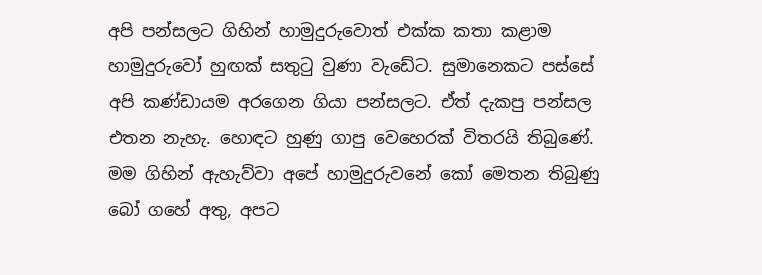අපි පන්සලට ගිහින් හාමුදුරුවොත් එක්ක කතා කළාම හාමුදුරුවෝ හුඟක් සතුටු වුණා වැඩේට. සුමානෙකට පස්සේ අපි කණ්ඩායම අරගෙන ගියා පන්සලට. ඒත් දැකපු පන්සල එතන නැහැ. හොඳට හුණු ගාපු වෙහෙරක් විතරයි තිබුණේ. මම ගිහින් ඇහැව්වා අපේ හාමුදුරුවනේ කෝ මෙතන තිබුණු බෝ ගහේ අතු, අපට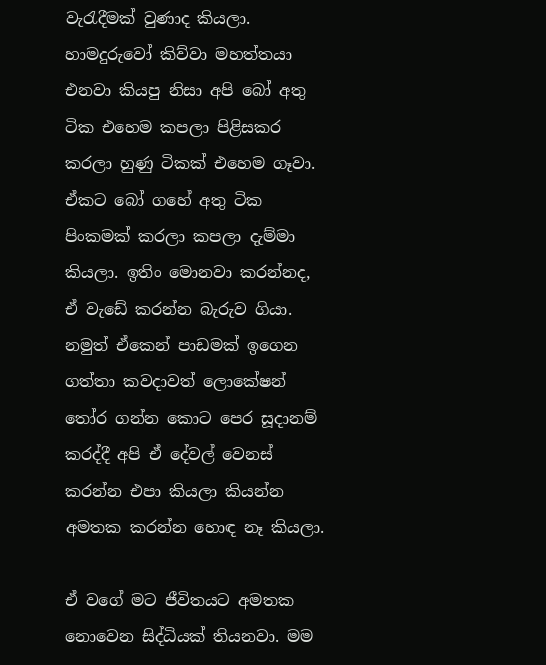වැරැදීමක් වුණාද කියලා. හාමදුරුවෝ කිව්වා මහත්තයා එනවා කියපු නිසා අපි බෝ අතු ටික එහෙම කපලා පිළිසකර කරලා හුණු ටිකක් එහෙම ගෑවා. ඒකට බෝ ගහේ අතු ටික පිංකමක් කරලා කපලා දැම්මා කියලා. ඉතිං මොනවා කරන්නද, ඒ වැඩේ කරන්න බැරුව ගියා. නමුත් ඒකෙන් පාඩමක් ඉගෙන ගත්තා කවදාවත් ලොකේෂන් තෝර ගන්න කොට පෙර සූදානම් කරද්දී අපි ඒ දේවල් වෙනස් කරන්න එපා කියලා කියන්න අමතක කරන්න හොඳ නෑ කියලා.

ඒ වගේ මට ජීවිතයට අමතක නොවෙන සිද්ධියක් තියනවා. මම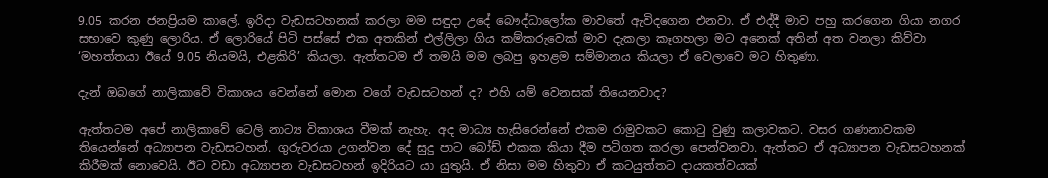9.05 කරන ජනප්‍රියම කාලේ. ඉරිදා වැඩසටහනක් කරලා මම සඳුදා උදේ බෞද්ධාලෝක මාවතේ ඇවිදගෙන එනවා. ඒ එද්දී මාව පහු කරගෙන ගියා නගර සභාවෙ කුණු ලොරිය. ඒ ලොරියේ පිටි පස්සේ එක අතකින් එල්ලිලා ගිය කම්කරුවෙක් මාව දැකලා කෑගහලා මට අනෙක් අතින් අත වනලා කිව්වා ‘මහත්තයා ඊයේ 9.05 නියමයි, එළකිරි’ කියලා. ඇත්තටම ඒ තමයි මම ලබපු ඉහළම සම්මානය කියලා ඒ වෙලාවෙ මට හිතුණා.

දැන් ඔබගේ නාලිකාවේ විකාශය වෙන්නේ මොන වගේ වැඩසටහන් ද? එහි යම් වෙනසක් තියෙනවාද?

ඇත්තටම අපේ නාලිකාවේ ටෙලි නාට්‍ය විකාශය වීමක් නැහැ. අද මාධ්‍ය හැසිරෙන්නේ එකම රාමුවකට කොටු වුණු කලාවකට. වසර ගණනාවකම තියෙන්නේ අධ්‍යාපන වැඩසටහන්. ගුරුවරයා උගන්වන දේ සුදු පාට බෝඩ් එකක කියා දීම පටිගත කරලා පෙන්වනවා. ඇත්තට ඒ අධ්‍යාපන වැඩසටහනක් කිරීමක් නොවෙයි. ඊට වඩා අධ්‍යාපන වැඩසටහන් ඉදිරියට යා යුතුයි. ඒ නිසා මම හිතුවා ඒ කටයුත්තට දායකත්වයක්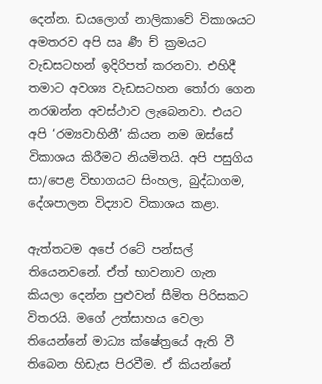දෙන්න. ඩයලොග් නාලිකාවේ විකාශයට අමතරව අපි ඍ ර්‍ණ ච් ක්‍රමයට වැඩසටහන් ඉදිරිපත් කරනවා. එහිදී තමාට අවශ්‍ය වැඩසටහන තෝරා ගෙන නරඹන්න අවස්ථාව ලැබෙනවා. එයට අපි ‘රම්‍යවාහිනී’ කියන නම ඔස්සේ විකාශය කිරීමට නියමිතයි. අපි පසුගිය සා/පෙළ විභාගයට සිංහල, බුද්ධාගම, දේශපාලන විද්‍යාව විකාශය කළා.

ඇත්තටම අපේ රටේ පන්සල් තියෙනවනේ. ඒත් භාවනාව ගැන කියලා දෙන්න පුළුවන් සීමිත පිරිසකට විතරයි. මගේ උත්සාහය වෙලා තියෙන්නේ මාධ්‍ය ක්ෂේත්‍රයේ ඇති වී තිබෙන හිඩැස පිරවීම. ඒ කියන්නේ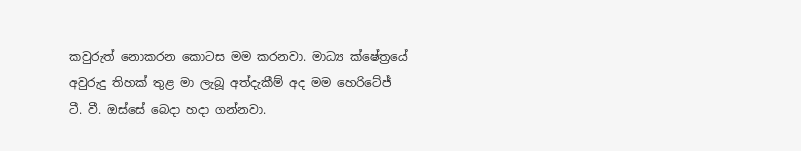කවුරුත් නොකරන කොටස මම කරනවා. මාධ්‍ය ක්ෂේත්‍රයේ අවුරුදු තිහක් තුළ මා ලැබූ අත්දැකීම් අද මම හෙරිටේජ් ටී. වී. ඔස්සේ බෙදා හදා ගන්නවා.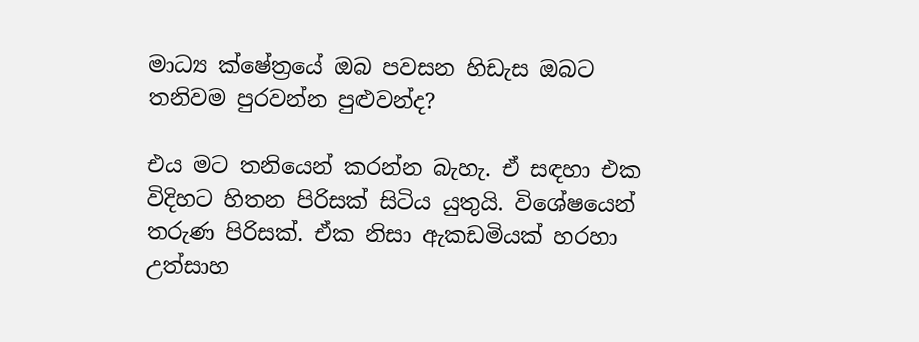මාධ්‍ය ක්ෂේත්‍රයේ ඔබ පවසන හිඩැස ඔබට තනිවම පුරවන්න පුළුවන්ද?

එය මට තනියෙන් කරන්න බැහැ. ඒ සඳහා එක විදිහට හිතන පිරිසක් සිටිය යුතුයි. විශේෂයෙන් තරුණ පිරිසක්. ඒක නිසා ඇකඩමියක් හරහා උත්සාහ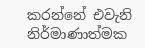කරන්නේ එවැනි නිර්මාණාත්මක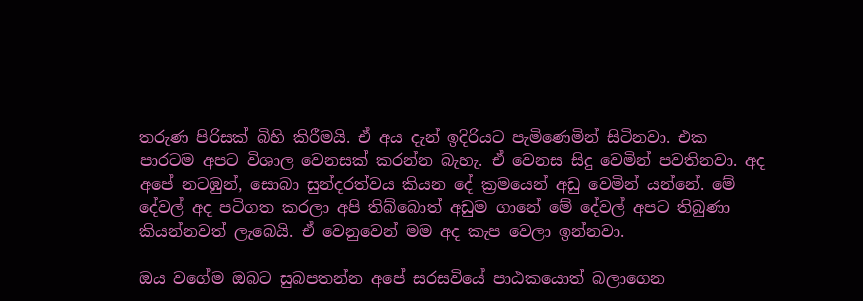තරුණ පිරිසක් බිහි කිරීමයි. ඒ අය දැන් ඉදිරියට පැමිණෙමින් සිටිනවා. එක පාරටම අපට විශාල වෙනසක් කරන්න බැහැ. ඒ වෙනස සිදු වෙමින් පවතිනවා. අද අපේ නටඹුන්, සොබා සුන්දරත්වය කියන දේ ක්‍රමයෙන් අඩු වෙමින් යන්නේ. මේ දේවල් අද පටිගත කරලා අපි තිබ්බොත් අඩුම ගානේ මේ දේවල් අපට තිබුණා කියන්නවත් ලැබෙයි. ඒ වෙනුවෙන් මම අද කැප වෙලා ඉන්නවා.

ඔය වගේම ඔබට සුබපතන්න අපේ සරසවියේ පාඨකයොත් බලාගෙන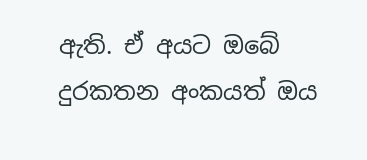ඇති. ඒ අයට ඔබේ දුරකතන අංකයත් ඔය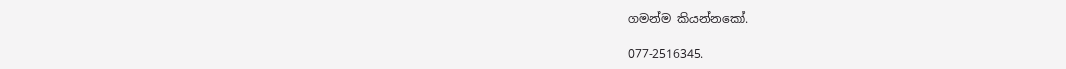ගමන්ම කියන්නකෝ.

077-2516345.